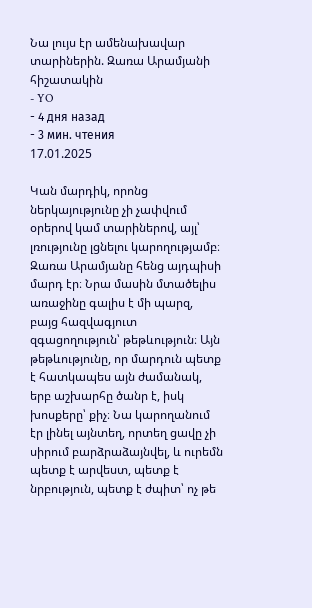Նա լույս էր ամենախավար տարիներին. Զառա Արամյանի հիշատակին
- YO
- 4 дня назад
- 3 мин. чтения
17.01.2025

Կան մարդիկ, որոնց ներկայությունը չի չափվում օրերով կամ տարիներով, այլ՝ լռությունը լցնելու կարողությամբ։ Զառա Արամյանը հենց այդպիսի մարդ էր։ Նրա մասին մտածելիս առաջինը գալիս է մի պարզ, բայց հազվագյուտ զգացողություն՝ թեթևություն։ Այն թեթևությունը, որ մարդուն պետք է հատկապես այն ժամանակ, երբ աշխարհը ծանր է, իսկ խոսքերը՝ քիչ։ Նա կարողանում էր լինել այնտեղ, որտեղ ցավը չի սիրում բարձրաձայնվել, և ուրեմն պետք է արվեստ, պետք է նրբություն, պետք է ժպիտ՝ ոչ թե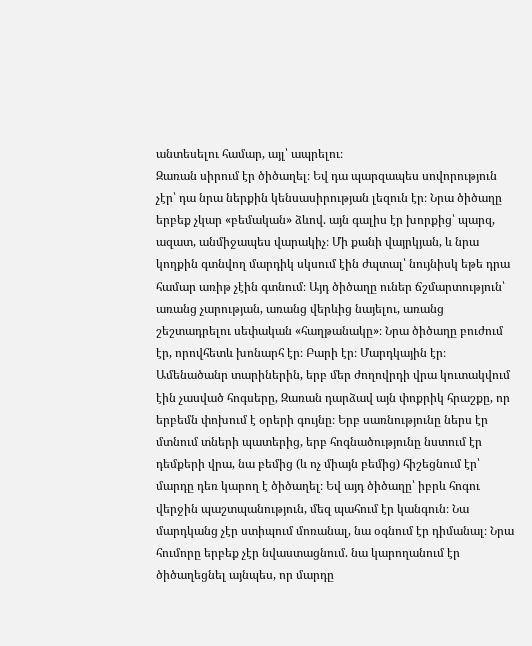անտեսելու համար, այլ՝ ապրելու։
Զառան սիրում էր ծիծաղել։ Եվ դա պարզապես սովորություն չէր՝ դա նրա ներքին կենսասիրության լեզուն էր։ Նրա ծիծաղը երբեք չկար «բեմական» ձևով. այն գալիս էր խորքից՝ պարզ, ազատ, անմիջապես վարակիչ։ Մի քանի վայրկյան, և նրա կողքին գտնվող մարդիկ սկսում էին ժպտալ՝ նույնիսկ եթե դրա համար առիթ չէին գտնում։ Այդ ծիծաղը ուներ ճշմարտություն՝ առանց չարության, առանց վերևից նայելու, առանց շեշտադրելու սեփական «հաղթանակը»։ Նրա ծիծաղը բուժում էր, որովհետև խոնարհ էր։ Բարի էր։ Մարդկային էր։
Ամենածանր տարիներին, երբ մեր ժողովրդի վրա կուտակվում էին չասված հոգսերը, Զառան դարձավ այն փոքրիկ հրաշքը, որ երբեմն փոխում է օրերի գույնը։ Երբ սառնությունը ներս էր մտնում տների պատերից, երբ հոգնածությունը նստում էր դեմքերի վրա, նա բեմից (և ոչ միայն բեմից) հիշեցնում էր՝ մարդը դեռ կարող է ծիծաղել։ Եվ այդ ծիծաղը՝ իբրև հոգու վերջին պաշտպանություն, մեզ պահում էր կանգուն։ Նա մարդկանց չէր ստիպում մոռանալ, նա օգնում էր դիմանալ։ Նրա հումորը երբեք չէր նվաստացնում. նա կարողանում էր ծիծաղեցնել այնպես, որ մարդը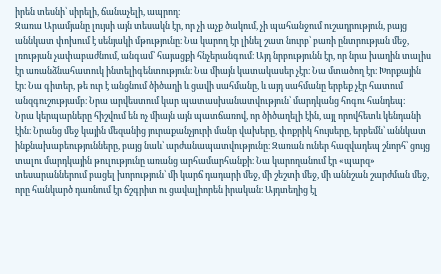իրեն տեսնի՝ սիրելի, ճանաչելի, ապրող։
Զառա Արամյանը լույսի այն տեսակն էր, որ չի աչք ծակում, չի պահանջում ուշադրություն, բայց աննկատ փոխում է սենյակի մթությունը։ Նա կարող էր լինել շատ նուրբ՝ բառի ընտրության մեջ, լռության չափաբաժնում, անգամ՝ հայացքի հնչերանգում։ Այդ նրբությունն էր, որ նրա խաղին տալիս էր առանձնահատուկ ինտելիգենտություն։ Նա միայն կատակասեր չէր։ Նա մտածող էր։ Խորքային էր։ Նա գիտեր, թե ուր է անցնում ծիծաղի և ցավի սահմանը, և այդ սահմանը երբեք չէր հատում անզգուշությամբ։ Նրա արվեստում կար պատասխանատվություն՝ մարդկանց հոգու հանդեպ։
Նրա կերպարները հիշվում են ոչ միայն այն պատճառով, որ ծիծաղելի էին, այլ որովհետև կենդանի էին։ Նրանց մեջ կային մեզանից յուրաքանչյուրի մանր վախերը, փոքրիկ հույսերը, երբեմն՝ աննկատ ինքնախաբեությունները, բայց նաև՝ արժանապատվությունը։ Զառան ուներ հազվադեպ շնորհ՝ ցույց տալու մարդկային թուլությունը առանց արհամարհանքի։ Նա կարողանում էր «պարզ» տեսարաններում բացել խորություն՝ մի կարճ դադարի մեջ, մի շեշտի մեջ, մի աննշան շարժման մեջ, որը հանկարծ դառնում էր ճշգրիտ ու ցավալիորեն իրական։ Այդտեղից էլ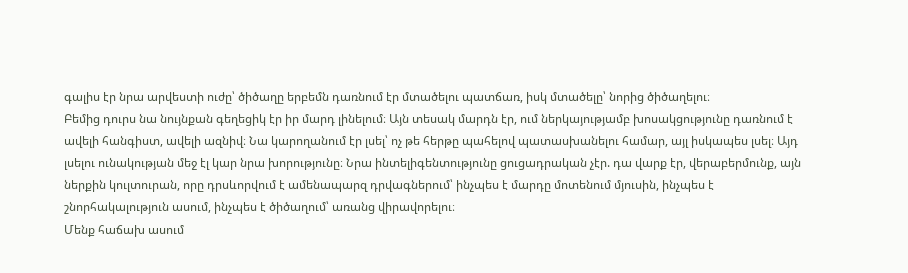գալիս էր նրա արվեստի ուժը՝ ծիծաղը երբեմն դառնում էր մտածելու պատճառ, իսկ մտածելը՝ նորից ծիծաղելու։
Բեմից դուրս նա նույնքան գեղեցիկ էր իր մարդ լինելում։ Այն տեսակ մարդն էր, ում ներկայությամբ խոսակցությունը դառնում է ավելի հանգիստ, ավելի ազնիվ։ Նա կարողանում էր լսել՝ ոչ թե հերթը պահելով պատասխանելու համար, այլ իսկապես լսել։ Այդ լսելու ունակության մեջ էլ կար նրա խորությունը։ Նրա ինտելիգենտությունը ցուցադրական չէր. դա վարք էր, վերաբերմունք, այն ներքին կուլտուրան, որը դրսևորվում է ամենապարզ դրվագներում՝ ինչպես է մարդը մոտենում մյուսին, ինչպես է շնորհակալություն ասում, ինչպես է ծիծաղում՝ առանց վիրավորելու։
Մենք հաճախ ասում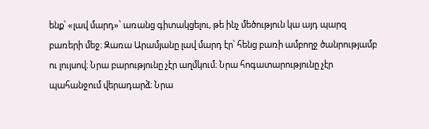ենք՝ «լավ մարդ»՝ առանց գիտակցելու, թե ինչ մեծություն կա այդ պարզ բառերի մեջ։ Զառա Արամյանը լավ մարդ էր՝ հենց բառի ամբողջ ծանրությամբ ու լույսով։ Նրա բարությունը չէր աղմկում։ Նրա հոգատարությունը չէր պահանջում վերադարձ։ Նրա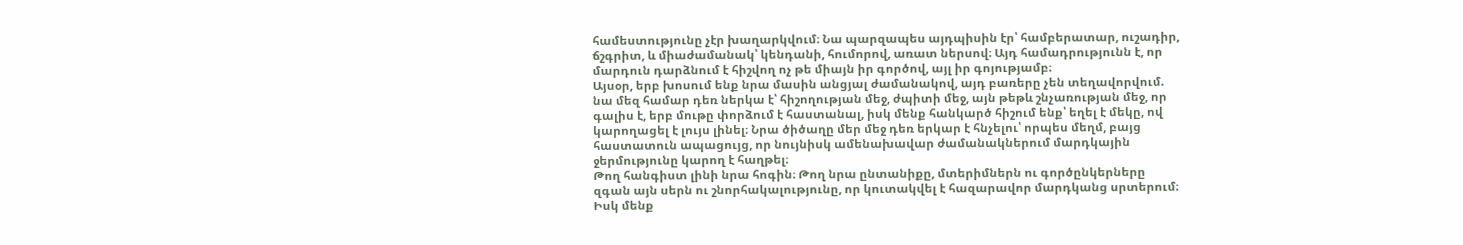համեստությունը չէր խաղարկվում։ Նա պարզապես այդպիսին էր՝ համբերատար, ուշադիր, ճշգրիտ, և միաժամանակ՝ կենդանի, հումորով, առատ ներսով։ Այդ համադրությունն է, որ մարդուն դարձնում է հիշվող ոչ թե միայն իր գործով, այլ իր գոյությամբ։
Այսօր, երբ խոսում ենք նրա մասին անցյալ ժամանակով, այդ բառերը չեն տեղավորվում. նա մեզ համար դեռ ներկա է՝ հիշողության մեջ, ժպիտի մեջ, այն թեթև շնչառության մեջ, որ գալիս է, երբ մութը փորձում է հաստանալ, իսկ մենք հանկարծ հիշում ենք՝ եղել է մեկը, ով կարողացել է լույս լինել։ Նրա ծիծաղը մեր մեջ դեռ երկար է հնչելու՝ որպես մեղմ, բայց հաստատուն ապացույց, որ նույնիսկ ամենախավար ժամանակներում մարդկային ջերմությունը կարող է հաղթել։
Թող հանգիստ լինի նրա հոգին։ Թող նրա ընտանիքը, մտերիմներն ու գործընկերները զգան այն սերն ու շնորհակալությունը, որ կուտակվել է հազարավոր մարդկանց սրտերում։ Իսկ մենք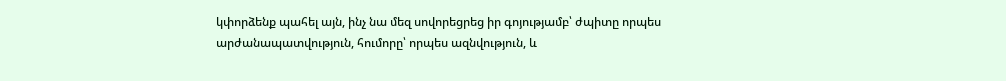կփորձենք պահել այն, ինչ նա մեզ սովորեցրեց իր գոյությամբ՝ ժպիտը որպես արժանապատվություն, հումորը՝ որպես ազնվություն, և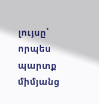լույսը՝ որպես պարտք միմյանց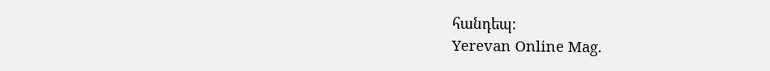հանդեպ։
Yerevan Online Mag.